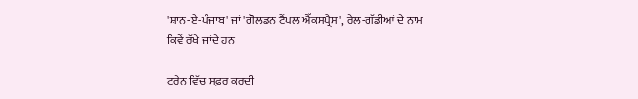'ਸ਼ਾਨ-ਏ-ਪੰਜਾਬ' ਜਾਂ 'ਗੋਲਡਨ ਟੈਂਪਲ ਐੱਕਸਪ੍ਰੈਸ', ਰੇਲ-ਗੱਡੀਆਂ ਦੇ ਨਾਮ ਕਿਵੇਂ ਰੱਖੇ ਜਾਂਦੇ ਹਨ

ਟਰੇਨ ਵਿੱਚ ਸਫ਼ਰ ਕਰਦੀ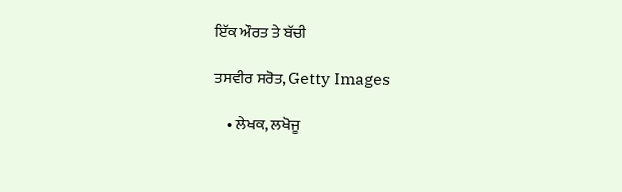ਇੱਕ ਔਰਤ ਤੇ ਬੱਚੀ

ਤਸਵੀਰ ਸਰੋਤ, Getty Images

    • ਲੇਖਕ, ਲਖੋਜੂ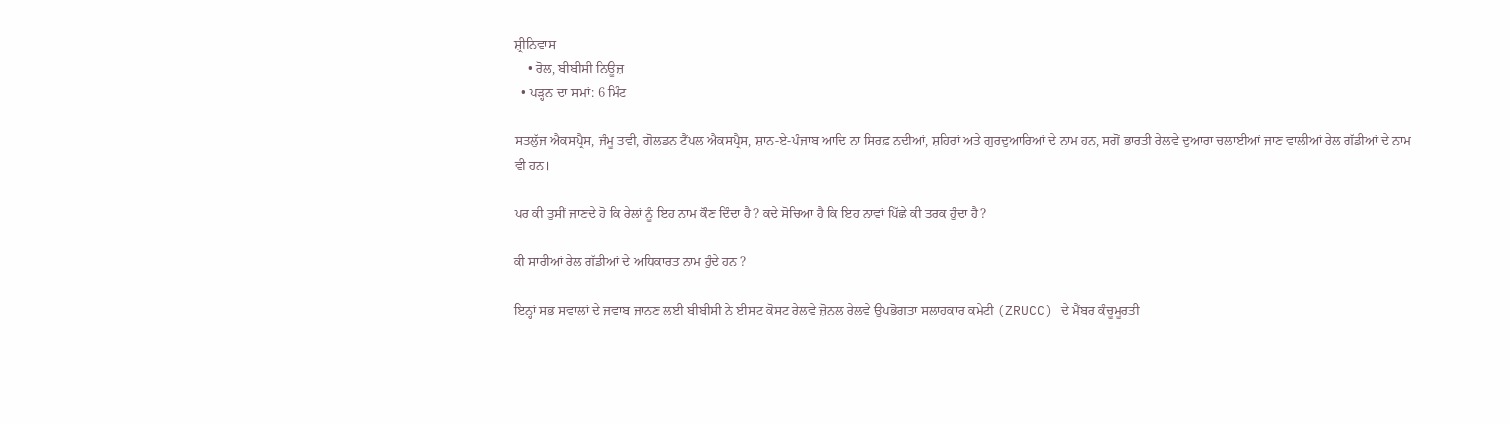ਸ਼੍ਰੀਨਿਵਾਸ
    • ਰੋਲ, ਬੀਬੀਸੀ ਨਿਊਜ਼
  • ਪੜ੍ਹਨ ਦਾ ਸਮਾਂ: 6 ਮਿੰਟ

ਸਤਲੁੱਜ ਐਕਸਪ੍ਰੈਸ, ਜੰਮੂ ਤਵੀ, ਗੋਲਡਨ ਟੈਂਪਲ ਐਕਸਪ੍ਰੈਸ, ਸ਼ਾਨ-ਏ-ਪੰਜਾਬ ਆਦਿ ਨਾ ਸਿਰਫ਼ ਨਦੀਆਂ, ਸ਼ਹਿਰਾਂ ਅਤੇ ਗੁਰਦੁਆਰਿਆਂ ਦੇ ਨਾਮ ਹਨ, ਸਗੋਂ ਭਾਰਤੀ ਰੇਲਵੇ ਦੁਆਰਾ ਚਲਾਈਆਂ ਜਾਣ ਵਾਲੀਆਂ ਰੇਲ ਗੱਡੀਆਂ ਦੇ ਨਾਮ ਵੀ ਹਨ।

ਪਰ ਕੀ ਤੁਸੀਂ ਜਾਣਦੇ ਹੋ ਕਿ ਰੇਲਾਂ ਨੂੰ ਇਹ ਨਾਮ ਕੌਣ ਦਿੰਦਾ ਹੈ? ਕਦੇ ਸੋਚਿਆ ਹੈ ਕਿ ਇਹ ਨਾਵਾਂ ਪਿੱਛੇ ਕੀ ਤਰਕ ਹੁੰਦਾ ਹੈ?

ਕੀ ਸਾਰੀਆਂ ਰੇਲ ਗੱਡੀਆਂ ਦੇ ਅਧਿਕਾਰਤ ਨਾਮ ਹੁੰਦੇ ਹਨ ?

ਇਨ੍ਹਾਂ ਸਭ ਸਵਾਲਾਂ ਦੇ ਜਵਾਬ ਜਾਨਣ ਲਈ ਬੀਬੀਸੀ ਨੇ ਈਸਟ ਕੋਸਟ ਰੇਲਵੇ ਜ਼ੋਨਲ ਰੇਲਵੇ ਉਪਭੋਗਤਾ ਸਲਾਹਕਾਰ ਕਮੇਟੀ (ZRUCC) ਦੇ ਮੈਂਬਰ ਕੰਚੂਮੂਰਤੀ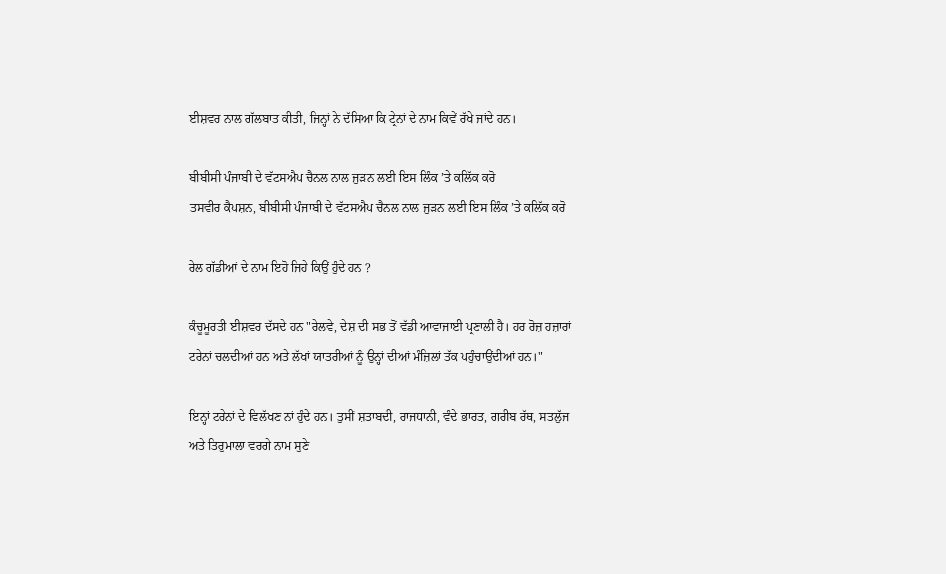ਈਸ਼ਵਰ ਨਾਲ ਗੱਲਬਾਤ ਕੀਤੀ, ਜਿਨ੍ਹਾਂ ਨੇ ਦੱਸਿਆ ਕਿ ਟ੍ਰੇਨਾਂ ਦੇ ਨਾਮ ਕਿਵੇਂ ਰੱਖੇ ਜਾਂਦੇ ਹਨ।

ਬੀਬੀਸੀ ਪੰਜਾਬੀ ਦੇ ਵੱਟਸਐਪ ਚੈਨਲ ਨਾਲ ਜੁੜਨ ਲਈ ਇਸ ਲਿੰਕ ’ਤੇ ਕਲਿੱਕ ਕਰੋ
ਤਸਵੀਰ ਕੈਪਸ਼ਨ, ਬੀਬੀਸੀ ਪੰਜਾਬੀ ਦੇ ਵੱਟਸਐਪ ਚੈਨਲ ਨਾਲ ਜੁੜਨ ਲਈ ਇਸ ਲਿੰਕ ’ਤੇ ਕਲਿੱਕ ਕਰੋ

ਰੇਲ ਗੱਡੀਆਂ ਦੇ ਨਾਮ ਇਹੋ ਜਿਹੇ ਕਿਉਂ ਹੁੰਦੇ ਹਨ ?

ਕੰਚੂਮੂਰਤੀ ਈਸ਼ਵਰ ਦੱਸਦੇ ਹਨ "ਰੇਲਵੇ, ਦੇਸ਼ ਦੀ ਸਭ ਤੋਂ ਵੱਡੀ ਆਵਾਜਾਈ ਪ੍ਰਣਾਲੀ ਹੈ। ਹਰ ਰੋਜ਼ ਹਜ਼ਾਰਾਂ ਟਰੇਨਾਂ ਚਲਦੀਆਂ ਹਨ ਅਤੇ ਲੱਖਾਂ ਯਾਤਰੀਆਂ ਨੂੰ ਉਨ੍ਹਾਂ ਦੀਆਂ ਮੰਜ਼ਿਲਾਂ ਤੱਕ ਪਹੁੰਚਾਉਂਦੀਆਂ ਹਨ।"

ਇਨ੍ਹਾਂ ਟਰੇਨਾਂ ਦੇ ਵਿਲੱਖਣ ਨਾਂ ਹੁੰਦੇ ਹਨ। ਤੁਸੀਂ ਸ਼ਤਾਬਦੀ, ਰਾਜਧਾਨੀ, ਵੰਦੇ ਭਾਰਤ, ਗਰੀਬ ਰੱਥ, ਸਤਲੁੱਜ ਅਤੇ ਤਿਰੁਮਾਲਾ ਵਰਗੇ ਨਾਮ ਸੁਣੇ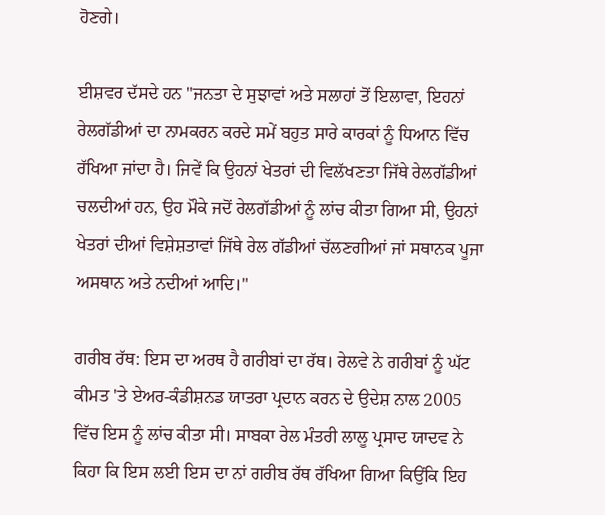ਹੋਣਗੇ।

ਈਸ਼ਵਰ ਦੱਸਦੇ ਹਨ "ਜਨਤਾ ਦੇ ਸੁਝਾਵਾਂ ਅਤੇ ਸਲਾਹਾਂ ਤੋਂ ਇਲਾਵਾ, ਇਹਨਾਂ ਰੇਲਗੱਡੀਆਂ ਦਾ ਨਾਮਕਰਨ ਕਰਦੇ ਸਮੇਂ ਬਹੁਤ ਸਾਰੇ ਕਾਰਕਾਂ ਨੂੰ ਧਿਆਨ ਵਿੱਚ ਰੱਖਿਆ ਜਾਂਦਾ ਹੈ। ਜਿਵੇਂ ਕਿ ਉਹਨਾਂ ਖੇਤਰਾਂ ਦੀ ਵਿਲੱਖਣਤਾ ਜਿੱਥੇ ਰੇਲਗੱਡੀਆਂ ਚਲਦੀਆਂ ਹਨ, ਉਹ ਮੌਕੇ ਜਦੋਂ ਰੇਲਗੱਡੀਆਂ ਨੂੰ ਲਾਂਚ ਕੀਤਾ ਗਿਆ ਸੀ, ਉਹਨਾਂ ਖੇਤਰਾਂ ਦੀਆਂ ਵਿਸ਼ੇਸ਼ਤਾਵਾਂ ਜਿੱਥੇ ਰੇਲ ਗੱਡੀਆਂ ਚੱਲਣਗੀਆਂ ਜਾਂ ਸਥਾਨਕ ਪੂਜਾ ਅਸਥਾਨ ਅਤੇ ਨਦੀਆਂ ਆਦਿ।"

ਗਰੀਬ ਰੱਥ: ਇਸ ਦਾ ਅਰਥ ਹੈ ਗਰੀਬਾਂ ਦਾ ਰੱਥ। ਰੇਲਵੇ ਨੇ ਗਰੀਬਾਂ ਨੂੰ ਘੱਟ ਕੀਮਤ 'ਤੇ ਏਅਰ-ਕੰਡੀਸ਼ਨਡ ਯਾਤਰਾ ਪ੍ਰਦਾਨ ਕਰਨ ਦੇ ਉਦੇਸ਼ ਨਾਲ 2005 ਵਿੱਚ ਇਸ ਨੂੰ ਲਾਂਚ ਕੀਤਾ ਸੀ। ਸਾਬਕਾ ਰੇਲ ਮੰਤਰੀ ਲਾਲੂ ਪ੍ਰਸਾਦ ਯਾਦਵ ਨੇ ਕਿਹਾ ਕਿ ਇਸ ਲਈ ਇਸ ਦਾ ਨਾਂ ਗਰੀਬ ਰੱਥ ਰੱਖਿਆ ਗਿਆ ਕਿਉਂਕਿ ਇਹ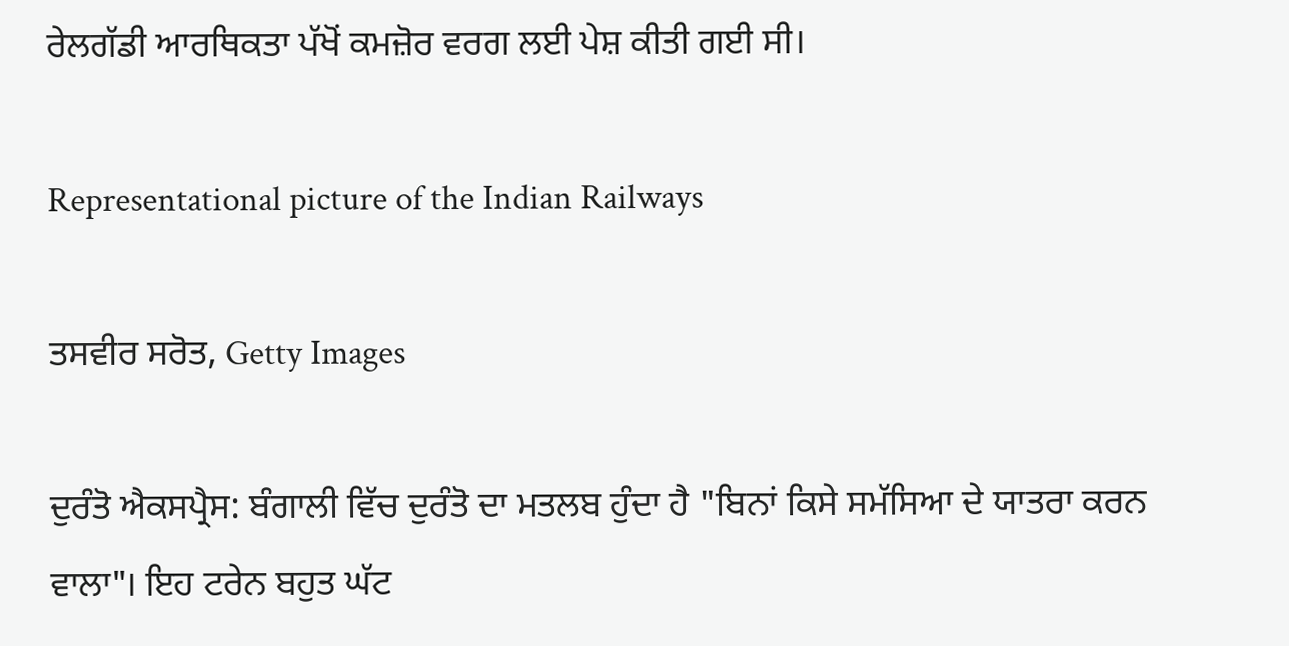ਰੇਲਗੱਡੀ ਆਰਥਿਕਤਾ ਪੱਖੋਂ ਕਮਜ਼ੋਰ ਵਰਗ ਲਈ ਪੇਸ਼ ਕੀਤੀ ਗਈ ਸੀ।

Representational picture of the Indian Railways

ਤਸਵੀਰ ਸਰੋਤ, Getty Images

ਦੁਰੰਤੋ ਐਕਸਪ੍ਰੈਸ: ਬੰਗਾਲੀ ਵਿੱਚ ਦੁਰੰਤੋ ਦਾ ਮਤਲਬ ਹੁੰਦਾ ਹੈ "ਬਿਨਾਂ ਕਿਸੇ ਸਮੱਸਿਆ ਦੇ ਯਾਤਰਾ ਕਰਨ ਵਾਲਾ"। ਇਹ ਟਰੇਨ ਬਹੁਤ ਘੱਟ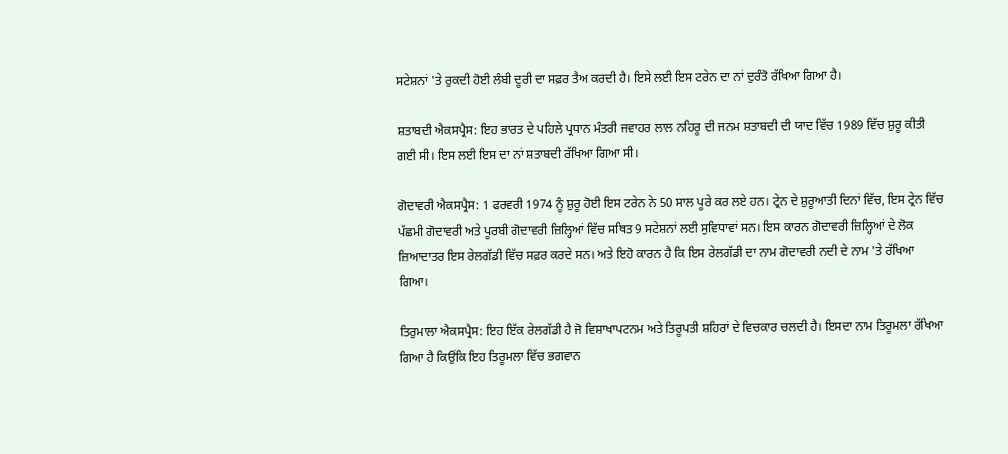ਸਟੇਸ਼ਨਾਂ 'ਤੇ ਰੁਕਦੀ ਹੋਈ ਲੰਬੀ ਦੂਰੀ ਦਾ ਸਫ਼ਰ ਤੈਅ ਕਰਦੀ ਹੈ। ਇਸੇ ਲਈ ਇਸ ਟਰੇਨ ਦਾ ਨਾਂ ਦੁਰੰਤੋ ਰੱਖਿਆ ਗਿਆ ਹੈ।

ਸ਼ਤਾਬਦੀ ਐਕਸਪ੍ਰੈਸ: ਇਹ ਭਾਰਤ ਦੇ ਪਹਿਲੇ ਪ੍ਰਧਾਨ ਮੰਤਰੀ ਜਵਾਹਰ ਲਾਲ ਨਹਿਰੂ ਦੀ ਜਨਮ ਸ਼ਤਾਬਦੀ ਦੀ ਯਾਦ ਵਿੱਚ 1989 ਵਿੱਚ ਸ਼ੁਰੂ ਕੀਤੀ ਗਈ ਸੀ। ਇਸ ਲਈ ਇਸ ਦਾ ਨਾਂ ਸ਼ਤਾਬਦੀ ਰੱਖਿਆ ਗਿਆ ਸੀ।

ਗੋਦਾਵਰੀ ਐਕਸਪ੍ਰੈਸ: 1 ਫਰਵਰੀ 1974 ਨੂੰ ਸ਼ੁਰੂ ਹੋਈ ਇਸ ਟਰੇਨ ਨੇ 50 ਸਾਲ ਪੂਰੇ ਕਰ ਲਏ ਹਨ। ਟ੍ਰੇਨ ਦੇ ਸ਼ੁਰੂਆਤੀ ਦਿਨਾਂ ਵਿੱਚ, ਇਸ ਟ੍ਰੇਨ ਵਿੱਚ ਪੱਛਮੀ ਗੋਦਾਵਰੀ ਅਤੇ ਪੂਰਬੀ ਗੋਦਾਵਰੀ ਜ਼ਿਲ੍ਹਿਆਂ ਵਿੱਚ ਸਥਿਤ 9 ਸਟੇਸ਼ਨਾਂ ਲਈ ਸੁਵਿਧਾਵਾਂ ਸਨ। ਇਸ ਕਾਰਨ ਗੋਦਾਵਰੀ ਜ਼ਿਲ੍ਹਿਆਂ ਦੇ ਲੋਕ ਜ਼ਿਆਦਾਤਰ ਇਸ ਰੇਲਗੱਡੀ ਵਿੱਚ ਸਫ਼ਰ ਕਰਦੇ ਸਨ। ਅਤੇ ਇਹੋ ਕਾਰਨ ਹੈ ਕਿ ਇਸ ਰੇਲਗੱਡੀ ਦਾ ਨਾਮ ਗੋਦਾਵਰੀ ਨਦੀ ਦੇ ਨਾਮ 'ਤੇ ਰੱਖਿਆ ਗਿਆ।

ਤਿਰੁਮਾਲਾ ਐਕਸਪ੍ਰੈਸ: ਇਹ ਇੱਕ ਰੇਲਗੱਡੀ ਹੈ ਜੋ ਵਿਸ਼ਾਖਾਪਟਨਮ ਅਤੇ ਤਿਰੂਪਤੀ ਸ਼ਹਿਰਾਂ ਦੇ ਵਿਚਕਾਰ ਚਲਦੀ ਹੈ। ਇਸਦਾ ਨਾਮ ਤਿਰੂਮਲਾ ਰੱਖਿਆ ਗਿਆ ਹੈ ਕਿਉਂਕਿ ਇਹ ਤਿਰੂਮਲਾ ਵਿੱਚ ਭਗਵਾਨ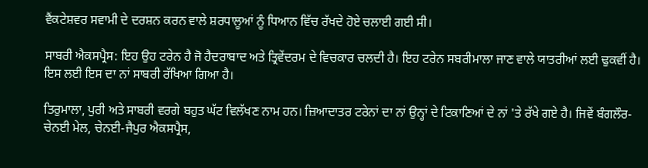ਵੈਂਕਟੇਸ਼ਵਰ ਸਵਾਮੀ ਦੇ ਦਰਸ਼ਨ ਕਰਨ ਵਾਲੇ ਸ਼ਰਧਾਲੂਆਂ ਨੂੰ ਧਿਆਨ ਵਿੱਚ ਰੱਖਦੇ ਹੋਏ ਚਲਾਈ ਗਈ ਸੀ।

ਸਾਬਰੀ ਐਕਸਪ੍ਰੈਸ: ਇਹ ਉਹ ਟਰੇਨ ਹੈ ਜੋ ਹੈਦਰਾਬਾਦ ਅਤੇ ਤ੍ਰਿਵੇਂਦਰਮ ਦੇ ਵਿਚਕਾਰ ਚਲਦੀ ਹੈ। ਇਹ ਟਰੇਨ ਸਬਰੀਮਾਲਾ ਜਾਣ ਵਾਲੇ ਯਾਤਰੀਆਂ ਲਈ ਢੁਕਵੀਂ ਹੈ। ਇਸ ਲਈ ਇਸ ਦਾ ਨਾਂ ਸਾਬਰੀ ਰੱਖਿਆ ਗਿਆ ਹੈ।

ਤਿਰੁਮਾਲਾ, ਪੁਰੀ ਅਤੇ ਸਾਬਰੀ ਵਰਗੇ ਬਹੁਤ ਘੱਟ ਵਿਲੱਖਣ ਨਾਮ ਹਨ। ਜ਼ਿਆਦਾਤਰ ਟਰੇਨਾਂ ਦਾ ਨਾਂ ਉਨ੍ਹਾਂ ਦੇ ਟਿਕਾਣਿਆਂ ਦੇ ਨਾਂ 'ਤੇ ਰੱਖੇ ਗਏ ਹੈ। ਜਿਵੇਂ ਬੰਗਲੌਰ-ਚੇਨਈ ਮੇਲ, ਚੇਨਈ-ਜੈਪੁਰ ਐਕਸਪ੍ਰੈਸ,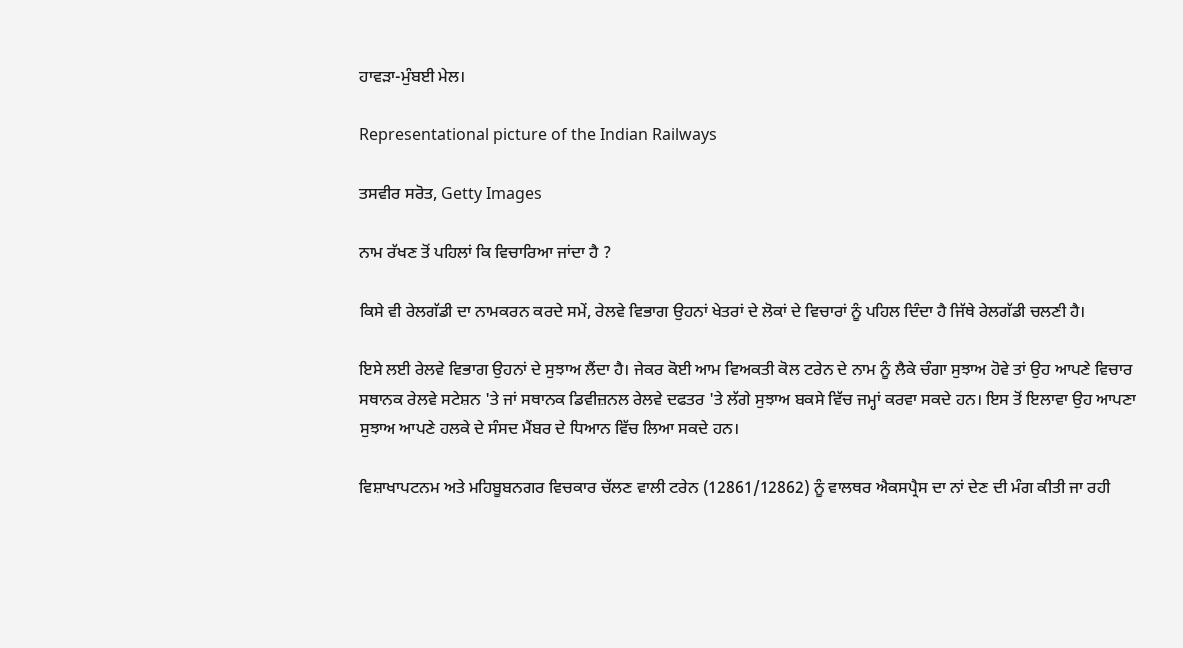ਹਾਵੜਾ-ਮੁੰਬਈ ਮੇਲ।

Representational picture of the Indian Railways

ਤਸਵੀਰ ਸਰੋਤ, Getty Images

ਨਾਮ ਰੱਖਣ ਤੋਂ ਪਹਿਲਾਂ ਕਿ ਵਿਚਾਰਿਆ ਜਾਂਦਾ ਹੈ ?

ਕਿਸੇ ਵੀ ਰੇਲਗੱਡੀ ਦਾ ਨਾਮਕਰਨ ਕਰਦੇ ਸਮੇਂ, ਰੇਲਵੇ ਵਿਭਾਗ ਉਹਨਾਂ ਖੇਤਰਾਂ ਦੇ ਲੋਕਾਂ ਦੇ ਵਿਚਾਰਾਂ ਨੂੰ ਪਹਿਲ ਦਿੰਦਾ ਹੈ ਜਿੱਥੇ ਰੇਲਗੱਡੀ ਚਲਣੀ ਹੈ।

ਇਸੇ ਲਈ ਰੇਲਵੇ ਵਿਭਾਗ ਉਹਨਾਂ ਦੇ ਸੁਝਾਅ ਲੈਂਦਾ ਹੈ। ਜੇਕਰ ਕੋਈ ਆਮ ਵਿਅਕਤੀ ਕੋਲ ਟਰੇਨ ਦੇ ਨਾਮ ਨੂੰ ਲੈਕੇ ਚੰਗਾ ਸੁਝਾਅ ਹੋਵੇ ਤਾਂ ਉਹ ਆਪਣੇ ਵਿਚਾਰ ਸਥਾਨਕ ਰੇਲਵੇ ਸਟੇਸ਼ਨ 'ਤੇ ਜਾਂ ਸਥਾਨਕ ਡਿਵੀਜ਼ਨਲ ਰੇਲਵੇ ਦਫਤਰ 'ਤੇ ਲੱਗੇ ਸੁਝਾਅ ਬਕਸੇ ਵਿੱਚ ਜਮ੍ਹਾਂ ਕਰਵਾ ਸਕਦੇ ਹਨ। ਇਸ ਤੋਂ ਇਲਾਵਾ ਉਹ ਆਪਣਾ ਸੁਝਾਅ ਆਪਣੇ ਹਲਕੇ ਦੇ ਸੰਸਦ ਮੈਂਬਰ ਦੇ ਧਿਆਨ ਵਿੱਚ ਲਿਆ ਸਕਦੇ ਹਨ।

ਵਿਸ਼ਾਖਾਪਟਨਮ ਅਤੇ ਮਹਿਬੂਬਨਗਰ ਵਿਚਕਾਰ ਚੱਲਣ ਵਾਲੀ ਟਰੇਨ (12861/12862) ਨੂੰ ਵਾਲਥਰ ਐਕਸਪ੍ਰੈਸ ਦਾ ਨਾਂ ਦੇਣ ਦੀ ਮੰਗ ਕੀਤੀ ਜਾ ਰਹੀ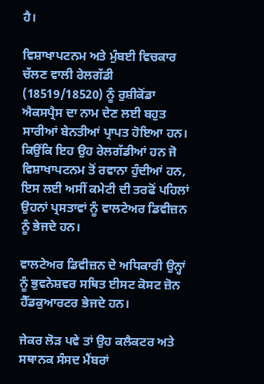ਹੈ।

ਵਿਸ਼ਾਖਾਪਟਨਮ ਅਤੇ ਮੁੰਬਈ ਵਿਚਕਾਰ ਚੱਲਣ ਵਾਲੀ ਰੇਲਗੱਡੀ (18519/18520) ਨੂੰ ਰੁਸ਼ੀਕੋਂਡਾ ਐਕਸਪ੍ਰੈਸ ਦਾ ਨਾਮ ਦੇਣ ਲਈ ਬਹੁਤ ਸਾਰੀਆਂ ਬੇਨਤੀਆਂ ਪ੍ਰਾਪਤ ਹੋਇਆ ਹਨ। ਕਿਉਂਕਿ ਇਹ ਉਹ ਰੇਲਗੱਡੀਆਂ ਹਨ ਜੋ ਵਿਸ਼ਾਖਾਪਟਨਮ ਤੋਂ ਰਵਾਨਾ ਹੁੰਦੀਆਂ ਹਨ, ਇਸ ਲਈ ਅਸੀਂ ਕਮੇਟੀ ਦੀ ਤਰਫੋਂ ਪਹਿਲਾਂ ਉਹਨਾਂ ਪ੍ਰਸਤਾਵਾਂ ਨੂੰ ਵਾਲਟੇਅਰ ਡਿਵੀਜ਼ਨ ਨੂੰ ਭੇਜਦੇ ਹਨ।

ਵਾਲਟੇਅਰ ਡਿਵੀਜ਼ਨ ਦੇ ਅਧਿਕਾਰੀ ਉਨ੍ਹਾਂ ਨੂੰ ਭੁਵਨੇਸ਼ਵਰ ਸਥਿਤ ਈਸਟ ਕੋਸਟ ਜ਼ੋਨ ਹੈੱਡਕੁਆਰਟਰ ਭੇਜਦੇ ਹਨ।

ਜੇਕਰ ਲੋੜ ਪਵੇ ਤਾਂ ਉਹ ਕਲੈਕਟਰ ਅਤੇ ਸਥਾਨਕ ਸੰਸਦ ਮੈਂਬਰਾਂ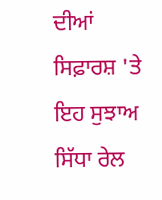ਦੀਆਂ ਸਿਫ਼ਾਰਸ਼ 'ਤੇ ਇਹ ਸੁਝਾਅ ਸਿੱਧਾ ਰੇਲ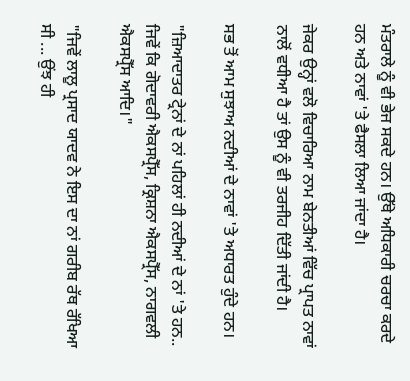ਮੰਤਰਾਲੇ ਨੂੰ ਵੀ ਭੇਜ ਸਕਦੇ ਹਨ। ਉੱਥੇ ਅਧਿਕਾਰੀ ਚਰਚਾ ਕਰਦੇ ਹਨ ਅਤੇ ਨਾਵਾਂ 'ਤੇ ਫੈਸਲਾ ਲਿਆ ਜਾਂਦਾ ਹੈ।

ਜੇਕਰ ਉਨ੍ਹਾਂ ਵਲੋ ਵਿਚਾਰਿਆ ਨਾਮ ਬੇਨਤੀਆਂ ਵਿੱਚ ਪ੍ਰਾਪਤ ਨਾਵਾਂ ਨਾਲੋਂ ਵਧੀਆ ਹੈ ਤਾਂ ਉਸ ਨੂੰ ਵੀ ਤਰਜੀਹ ਦਿੱਤੀ ਜਾਂਦੀ ਹੈ।

ਸਭ ਤੋਂ ਆਮ ਸੁਝਾਅ ਨਦੀਆਂ ਦੇ ਨਾਵਾਂ 'ਤੇ ਅਧਾਰਤ ਹੁੰਦੇ ਹਨ।

"ਜ਼ਿਆਦਾਤਰ ਟ੍ਰੇਨਾਂ ਦੇ ਨਾਂ ਪਹਿਲਾਂ ਹੀ ਨਦੀਆਂ ਦੇ ਨਾਂ 'ਤੇ ਹਨ.. ਜਿਵੇਂ ਕਿ ਗੋਦਾਵਰੀ ਐਕਸਪ੍ਰੈੱਸ, ਕ੍ਰਿਸ਼ਨਾ ਐਕਸਪ੍ਰੈੱਸ, ਨਾਗਵਲੀ ਐਕਸਪ੍ਰੈੱਸ ਆਦਿ।"

"ਜਿਵੇਂ ਲਾਲੂ ਪ੍ਰਸਾਦ ਯਾਦਵ ਨੇ ਇਸ ਦਾ ਨਾਂ ਗਰੀਬ ਰੱਥ ਰੱਖਿਆ ਸੀ ... ਉਂਝ ਹੀ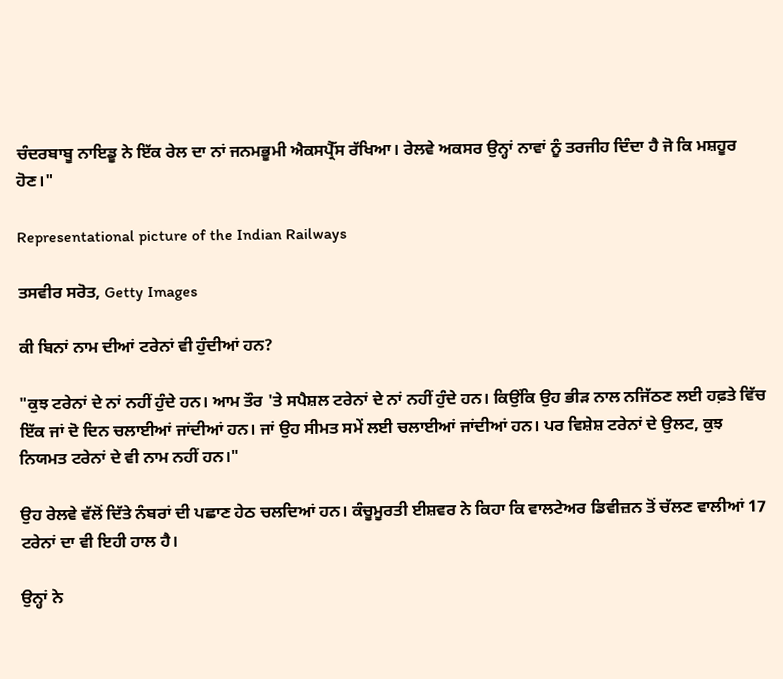ਚੰਦਰਬਾਬੂ ਨਾਇਡੂ ਨੇ ਇੱਕ ਰੇਲ ਦਾ ਨਾਂ ਜਨਮਭੂਮੀ ਐਕਸਪ੍ਰੈੱਸ ਰੱਖਿਆ। ਰੇਲਵੇ ਅਕਸਰ ਉਨ੍ਹਾਂ ਨਾਵਾਂ ਨੂੰ ਤਰਜੀਹ ਦਿੰਦਾ ਹੈ ਜੋ ਕਿ ਮਸ਼ਹੂਰ ਹੋਣ।"

Representational picture of the Indian Railways

ਤਸਵੀਰ ਸਰੋਤ, Getty Images

ਕੀ ਬਿਨਾਂ ਨਾਮ ਦੀਆਂ ਟਰੇਨਾਂ ਵੀ ਹੁੰਦੀਆਂ ਹਨ?

"ਕੁਝ ਟਰੇਨਾਂ ਦੇ ਨਾਂ ਨਹੀਂ ਹੁੰਦੇ ਹਨ। ਆਮ ਤੌਰ 'ਤੇ ਸਪੈਸ਼ਲ ਟਰੇਨਾਂ ਦੇ ਨਾਂ ਨਹੀਂ ਹੁੰਦੇ ਹਨ। ਕਿਉਂਕਿ ਉਹ ਭੀੜ ਨਾਲ ਨਜਿੱਠਣ ਲਈ ਹਫ਼ਤੇ ਵਿੱਚ ਇੱਕ ਜਾਂ ਦੋ ਦਿਨ ਚਲਾਈਆਂ ਜਾਂਦੀਆਂ ਹਨ। ਜਾਂ ਉਹ ਸੀਮਤ ਸਮੇਂ ਲਈ ਚਲਾਈਆਂ ਜਾਂਦੀਆਂ ਹਨ। ਪਰ ਵਿਸ਼ੇਸ਼ ਟਰੇਨਾਂ ਦੇ ਉਲਟ, ਕੁਝ ਨਿਯਮਤ ਟਰੇਨਾਂ ਦੇ ਵੀ ਨਾਮ ਨਹੀਂ ਹਨ।"

ਉਹ ਰੇਲਵੇ ਵੱਲੋਂ ਦਿੱਤੇ ਨੰਬਰਾਂ ਦੀ ਪਛਾਣ ਹੇਠ ਚਲਦਿਆਂ ਹਨ। ਕੰਚੂਮੂਰਤੀ ਈਸ਼ਵਰ ਨੇ ਕਿਹਾ ਕਿ ਵਾਲਟੇਅਰ ਡਿਵੀਜ਼ਨ ਤੋਂ ਚੱਲਣ ਵਾਲੀਆਂ 17 ਟਰੇਨਾਂ ਦਾ ਵੀ ਇਹੀ ਹਾਲ ਹੈ।

ਉਨ੍ਹਾਂ ਨੇ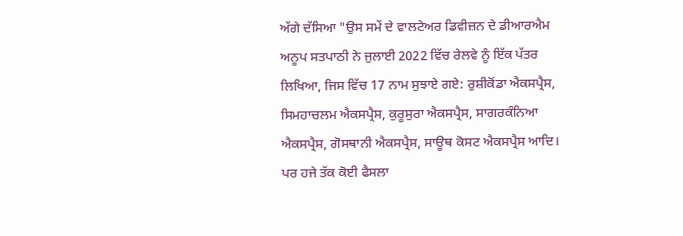ਅੱਗੇ ਦੱਸਿਆ "ਉਸ ਸਮੇਂ ਦੇ ਵਾਲਟੇਅਰ ਡਿਵੀਜ਼ਨ ਦੇ ਡੀਆਰਐਮ ਅਨੂਪ ਸਤਪਾਠੀ ਨੇ ਜੁਲਾਈ 2022 ਵਿੱਚ ਰੇਲਵੇ ਨੂੰ ਇੱਕ ਪੱਤਰ ਲਿਖਿਆ, ਜਿਸ ਵਿੱਚ 17 ਨਾਮ ਸੁਝਾਏ ਗਏ: ਰੁਸ਼ੀਕੋਂਡਾ ਐਕਸਪ੍ਰੈਸ, ਸਿਮਹਾਚਲਮ ਐਕਸਪ੍ਰੈਸ, ਕੁਰੂਸੁਰਾ ਐਕਸਪ੍ਰੈਸ, ਸਾਗਰਕੰਨਿਆ ਐਕਸਪ੍ਰੈਸ, ਗੋਸਥਾਨੀ ਐਕਸਪ੍ਰੈਸ, ਸਾਊਥ ਕੋਸਟ ਐਕਸਪ੍ਰੈਸ ਆਦਿ। ਪਰ ਹਜੇ ਤੱਕ ਕੋਈ ਫੈਸਲਾ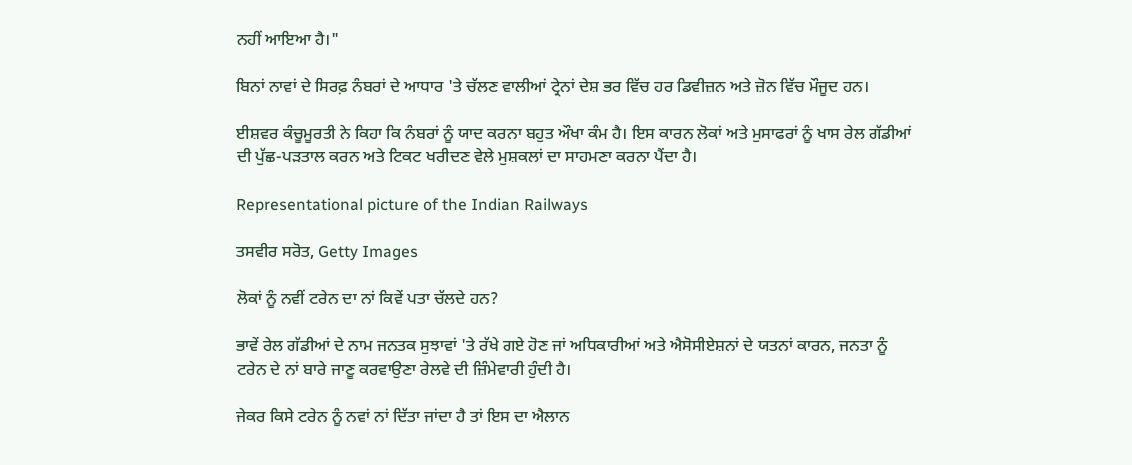ਨਹੀਂ ਆਇਆ ਹੈ।"

ਬਿਨਾਂ ਨਾਵਾਂ ਦੇ ਸਿਰਫ਼ ਨੰਬਰਾਂ ਦੇ ਆਧਾਰ 'ਤੇ ਚੱਲਣ ਵਾਲੀਆਂ ਟ੍ਰੇਨਾਂ ਦੇਸ਼ ਭਰ ਵਿੱਚ ਹਰ ਡਿਵੀਜ਼ਨ ਅਤੇ ਜ਼ੋਨ ਵਿੱਚ ਮੌਜੂਦ ਹਨ।

ਈਸ਼ਵਰ ਕੰਚੂਮੂਰਤੀ ਨੇ ਕਿਹਾ ਕਿ ਨੰਬਰਾਂ ਨੂੰ ਯਾਦ ਕਰਨਾ ਬਹੁਤ ਔਖਾ ਕੰਮ ਹੈ। ਇਸ ਕਾਰਨ ਲੋਕਾਂ ਅਤੇ ਮੁਸਾਫਰਾਂ ਨੂੰ ਖਾਸ ਰੇਲ ਗੱਡੀਆਂ ਦੀ ਪੁੱਛ-ਪੜਤਾਲ ਕਰਨ ਅਤੇ ਟਿਕਟ ਖਰੀਦਣ ਵੇਲੇ ਮੁਸ਼ਕਲਾਂ ਦਾ ਸਾਹਮਣਾ ਕਰਨਾ ਪੈਂਦਾ ਹੈ।

Representational picture of the Indian Railways

ਤਸਵੀਰ ਸਰੋਤ, Getty Images

ਲੋਕਾਂ ਨੂੰ ਨਵੀਂ ਟਰੇਨ ਦਾ ਨਾਂ ਕਿਵੇਂ ਪਤਾ ਚੱਲਦੇ ਹਨ?

ਭਾਵੇਂ ਰੇਲ ਗੱਡੀਆਂ ਦੇ ਨਾਮ ਜਨਤਕ ਸੁਝਾਵਾਂ 'ਤੇ ਰੱਖੇ ਗਏ ਹੋਣ ਜਾਂ ਅਧਿਕਾਰੀਆਂ ਅਤੇ ਐਸੋਸੀਏਸ਼ਨਾਂ ਦੇ ਯਤਨਾਂ ਕਾਰਨ, ਜਨਤਾ ਨੂੰ ਟਰੇਨ ਦੇ ਨਾਂ ਬਾਰੇ ਜਾਣੂ ਕਰਵਾਉਣਾ ਰੇਲਵੇ ਦੀ ਜ਼ਿੰਮੇਵਾਰੀ ਹੁੰਦੀ ਹੈ।

ਜੇਕਰ ਕਿਸੇ ਟਰੇਨ ਨੂੰ ਨਵਾਂ ਨਾਂ ਦਿੱਤਾ ਜਾਂਦਾ ਹੈ ਤਾਂ ਇਸ ਦਾ ਐਲਾਨ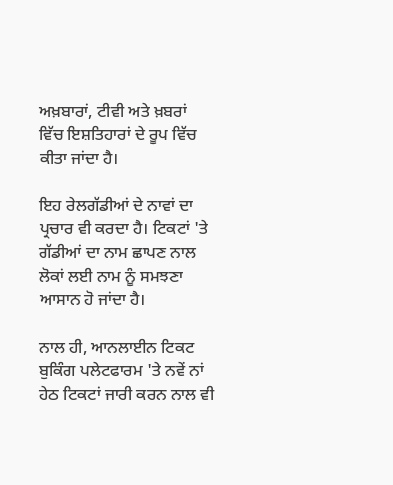ਅਖ਼ਬਾਰਾਂ, ਟੀਵੀ ਅਤੇ ਖ਼ਬਰਾਂ ਵਿੱਚ ਇਸ਼ਤਿਹਾਰਾਂ ਦੇ ਰੂਪ ਵਿੱਚ ਕੀਤਾ ਜਾਂਦਾ ਹੈ।

ਇਹ ਰੇਲਗੱਡੀਆਂ ਦੇ ਨਾਵਾਂ ਦਾ ਪ੍ਰਚਾਰ ਵੀ ਕਰਦਾ ਹੈ। ਟਿਕਟਾਂ 'ਤੇ ਗੱਡੀਆਂ ਦਾ ਨਾਮ ਛਾਪਣ ਨਾਲ ਲੋਕਾਂ ਲਈ ਨਾਮ ਨੂੰ ਸਮਝਣਾ ਆਸਾਨ ਹੋ ਜਾਂਦਾ ਹੈ।

ਨਾਲ ਹੀ, ਆਨਲਾਈਨ ਟਿਕਟ ਬੁਕਿੰਗ ਪਲੇਟਫਾਰਮ 'ਤੇ ਨਵੇਂ ਨਾਂ ਹੇਠ ਟਿਕਟਾਂ ਜਾਰੀ ਕਰਨ ਨਾਲ ਵੀ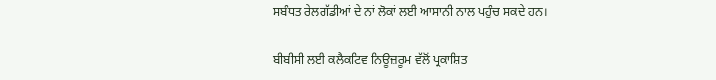ਸਬੰਧਤ ਰੇਲਗੱਡੀਆਂ ਦੇ ਨਾਂ ਲੋਕਾਂ ਲਈ ਆਸਾਨੀ ਨਾਲ ਪਹੁੰਚ ਸਕਦੇ ਹਨ।

ਬੀਬੀਸੀ ਲਈ ਕਲੈਕਟਿਵ ਨਿਊਜ਼ਰੂਮ ਵੱਲੋਂ ਪ੍ਰਕਾਸ਼ਿਤ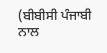(ਬੀਬੀਸੀ ਪੰਜਾਬੀ ਨਾਲ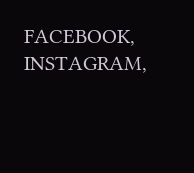FACEBOOK, INSTAGRAM,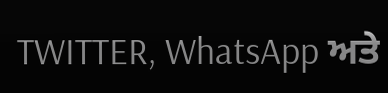TWITTER, WhatsApp ਅਤੇ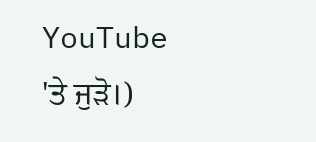YouTube 'ਤੇ ਜੁੜੋ।)